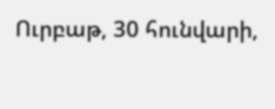Ուրբաթ, 30 հունվարի,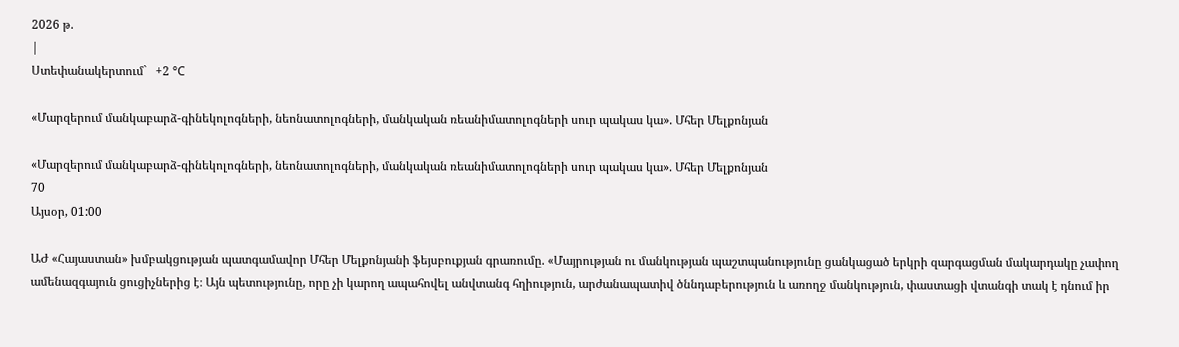2026 թ.
|
Ստեփանակերտում`   +2 °C

«Մարզերում մանկաբարձ-գինեկոլոգների, նեոնատոլոգների, մանկական ռեանիմատոլոգների սուր պակաս կա». Մհեր Մելքոնյան

«Մարզերում մանկաբարձ-գինեկոլոգների, նեոնատոլոգների, մանկական ռեանիմատոլոգների սուր պակաս կա». Մհեր Մելքոնյան
70
Այսօր, 01:00

ԱԺ «Հայաստան» խմբակցության պատգամավոր Մհեր Մելքոնյանի ֆեյսբուքյան գրառումը. «Մայրության ու մանկության պաշտպանությունը ցանկացած երկրի զարգացման մակարդակը չափող ամենազգայուն ցուցիչներից է։ Այն պետությունը, որը չի կարող ապահովել անվտանգ հղիություն, արժանապատիվ ծննդաբերություն և առողջ մանկություն, փաստացի վտանգի տակ է դնում իր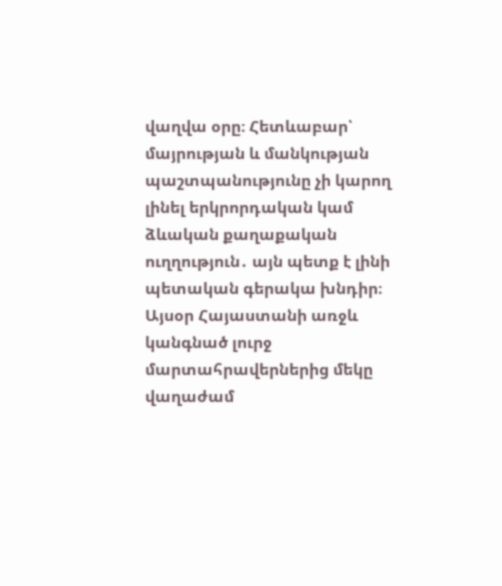վաղվա օրը։ Հետևաբար՝ մայրության և մանկության պաշտպանությունը չի կարող լինել երկրորդական կամ ձևական քաղաքական ուղղություն․ այն պետք է լինի պետական գերակա խնդիր։
Այսօր Հայաստանի առջև կանգնած լուրջ մարտահրավերներից մեկը վաղաժամ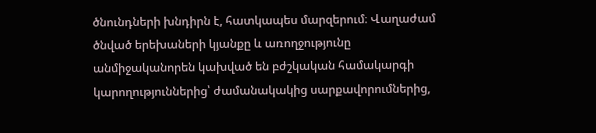ծնունդների խնդիրն է, հատկապես մարզերում։ Վաղաժամ ծնված երեխաների կյանքը և առողջությունը անմիջականորեն կախված են բժշկական համակարգի կարողություններից՝ ժամանակակից սարքավորումներից,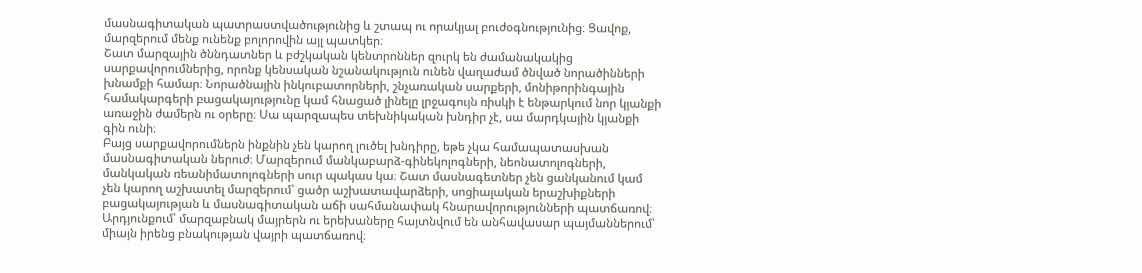մասնագիտական պատրաստվածությունից և շտապ ու որակյալ բուժօգնությունից։ Ցավոք, մարզերում մենք ունենք բոլորովին այլ պատկեր։
Շատ մարզային ծննդատներ և բժշկական կենտրոններ զուրկ են ժամանակակից սարքավորումներից, որոնք կենսական նշանակություն ունեն վաղաժամ ծնված նորածինների խնամքի համար։ Նորածնային ինկուբատորների, շնչառական սարքերի, մոնիթորինգային համակարգերի բացակայությունը կամ հնացած լինելը լրջագույն ռիսկի է ենթարկում նոր կյանքի առաջին ժամերն ու օրերը։ Սա պարզապես տեխնիկական խնդիր չէ, սա մարդկային կյանքի գին ունի։
Բայց սարքավորումներն ինքնին չեն կարող լուծել խնդիրը, եթե չկա համապատասխան մասնագիտական ներուժ։ Մարզերում մանկաբարձ-գինեկոլոգների, նեոնատոլոգների, մանկական ռեանիմատոլոգների սուր պակաս կա։ Շատ մասնագետներ չեն ցանկանում կամ չեն կարող աշխատել մարզերում՝ ցածր աշխատավարձերի, սոցիալական երաշխիքների բացակայության և մասնագիտական աճի սահմանափակ հնարավորությունների պատճառով։ Արդյունքում՝ մարզաբնակ մայրերն ու երեխաները հայտնվում են անհավասար պայմաններում՝ միայն իրենց բնակության վայրի պատճառով։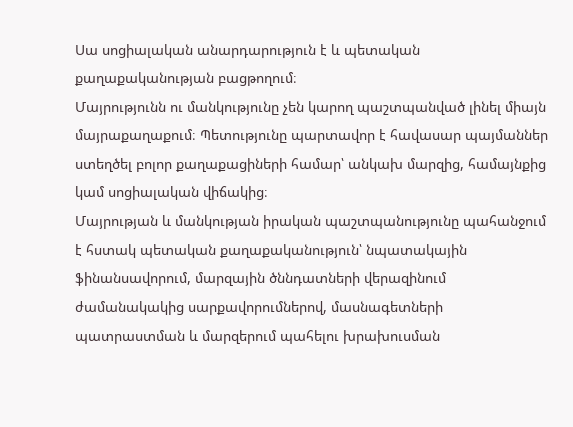Սա սոցիալական անարդարություն է և պետական քաղաքականության բացթողում։
Մայրությունն ու մանկությունը չեն կարող պաշտպանված լինել միայն մայրաքաղաքում։ Պետությունը պարտավոր է հավասար պայմաններ ստեղծել բոլոր քաղաքացիների համար՝ անկախ մարզից, համայնքից կամ սոցիալական վիճակից։
Մայրության և մանկության իրական պաշտպանությունը պահանջում է հստակ պետական քաղաքականություն՝ նպատակային ֆինանսավորում, մարզային ծննդատների վերազինում ժամանակակից սարքավորումներով, մասնագետների պատրաստման և մարզերում պահելու խրախուսման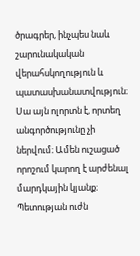ծրագրեր, ինչպես նաև շարունակական վերահսկողություն և պատասխանատվություն։
Սա այն ոլորտն է, որտեղ անգործությունը չի ներվում։ Ամեն ուշացած որոշում կարող է արժենալ մարդկային կյանք։ Պետության ուժն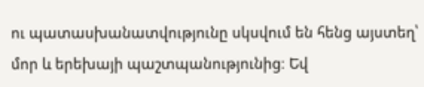ու պատասխանատվությունը սկսվում են հենց այստեղ՝ մոր և երեխայի պաշտպանությունից։ Եվ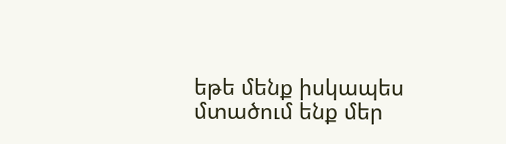եթե մենք իսկապես մտածում ենք մեր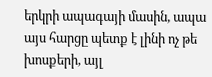երկրի ապագայի մասին, ապա այս հարցը պետք է լինի ոչ թե խոսքերի, այլ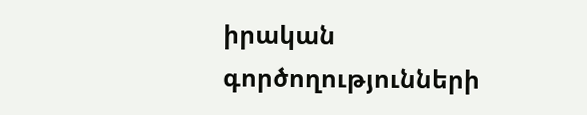իրական գործողությունների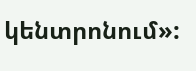կենտրոնում»: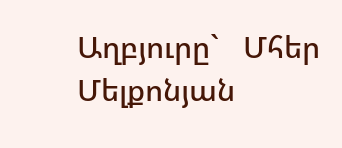Աղբյուրը`   Մհեր Մելքոնյան